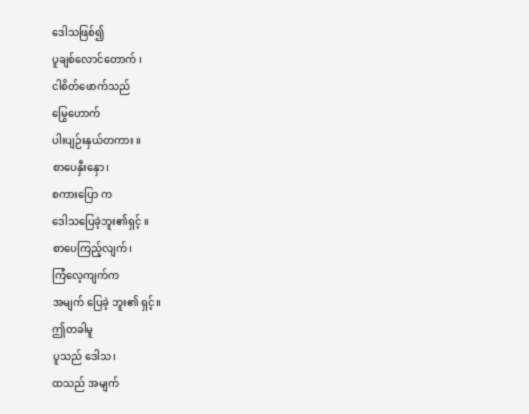ဒေါသဖြစ်၍
ပူချစ်လောင်တောက် ၊
ငါစိတ်ဖောက်သည်
မြွေဟောက်
ပါးပျဉ်းနှယ်တကား ။
စာပေနှီးနှော၊
စကားပြော က
ဒေါသပြေခဲ့ဘူး၏ရှင့် ။
စာပေကြည့်လျက်၊
ကြံလေ့ကျက်က
အမျက် ပြေခဲ့ ဘူး၏ ရှင့်။
ဤတခါမူ
ပူသည် ဒေါသ၊
ထသည် အမျက်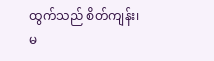ထွက်သည် စိတ်ကျန်း၊
မ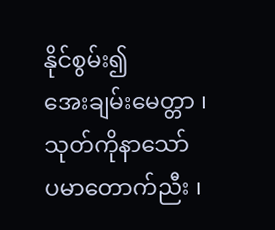နိုင်စွမ်း၍
အေးချမ်းမေတ္တာ ၊
သုတ်ကိုနာသော်
ပမာတောက်ညီး ၊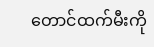တောင်ထက်မီးကို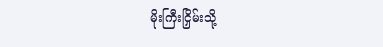မိုးကြီးငြှိမ်းသို့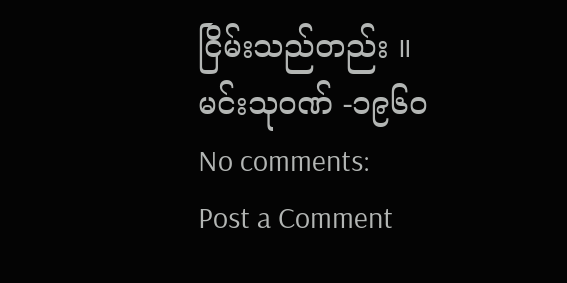ငြိမ်းသည်တည်း ။
မင်းသု၀ဏ် -၁၉၆၀
No comments:
Post a Comment